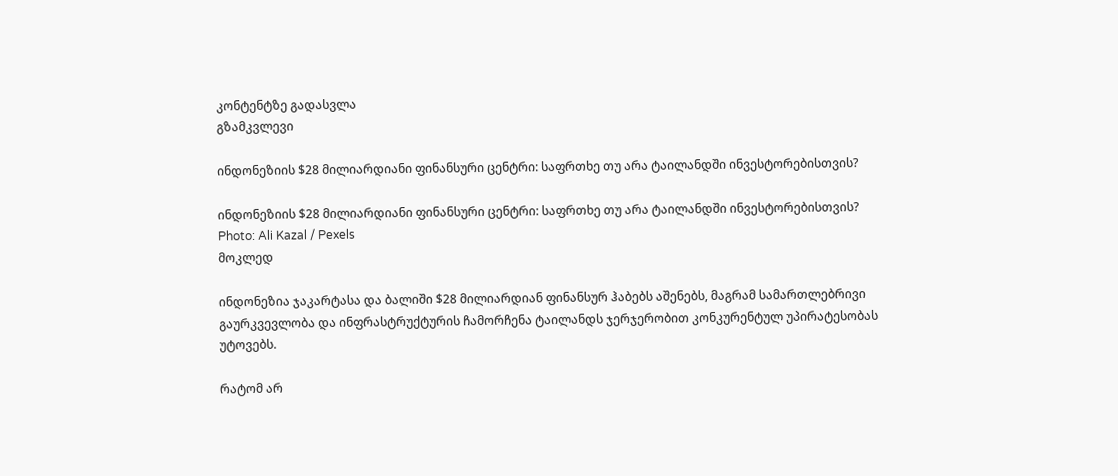კონტენტზე გადასვლა
გზამკვლევი

ინდონეზიის $28 მილიარდიანი ფინანსური ცენტრი: საფრთხე თუ არა ტაილანდში ინვესტორებისთვის?

ინდონეზიის $28 მილიარდიანი ფინანსური ცენტრი: საფრთხე თუ არა ტაილანდში ინვესტორებისთვის?
Photo: Ali Kazal / Pexels
მოკლედ

ინდონეზია ჯაკარტასა და ბალიში $28 მილიარდიან ფინანსურ ჰაბებს აშენებს, მაგრამ სამართლებრივი გაურკვევლობა და ინფრასტრუქტურის ჩამორჩენა ტაილანდს ჯერჯერობით კონკურენტულ უპირატესობას უტოვებს.

რატომ არ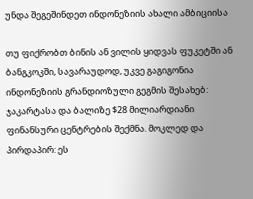უნდა შეგეშინდეთ ინდონეზიის ახალი ამბიციისა

თუ ფიქრობთ ბინის ან ვილის ყიდვას ფუკეტში ან ბანგკოკში, სავარაუდოდ, უკვე გაგიგონია ინდონეზიის გრანდიოზული გეგმის შესახებ: ჯაკარტასა და ბალიზე $28 მილიარდიანი ფინანსური ცენტრების შექმნა. მოკლედ და პირდაპირ: ეს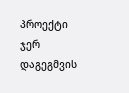პროექტი ჯერ დაგეგმვის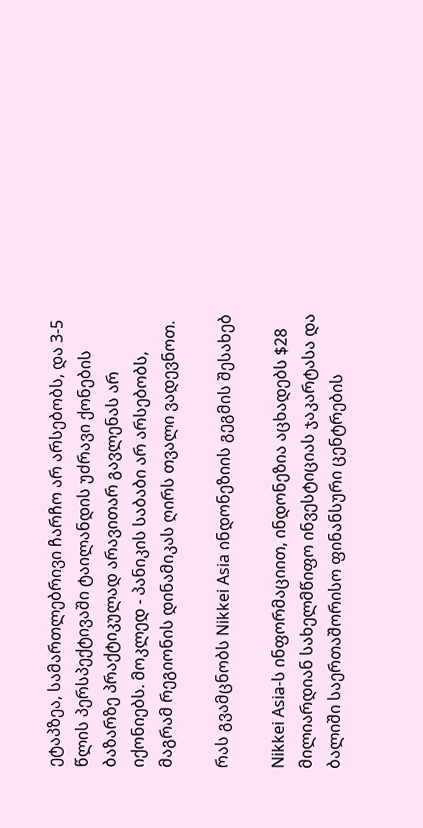ეტაპზეა, სამართლებრივი ჩარჩო არ არსებობს, და 3-5 წლის პერსპექტივაში ტაილანდის უძრავი ქონების ბაზარზე პრაქტიკულად არავითარ გავლენას არ იქონიებს. მოკლედ - პანიკის საბაბი არ არსებობს, მაგრამ რეგიონის დინამიკას ღირს თვალი ვადევნოთ.

რას გვამცნობს Nikkei Asia ინდონეზიის გეგმის შესახებ

Nikkei Asia-ს ინფორმაციით, ინდონეზია აცხადებს $28 მილიარდიან სახელმწიფო ინვესტიციას ჯაკარტასა და ბალიში საერთაშორისო ფინანსური ცენტრების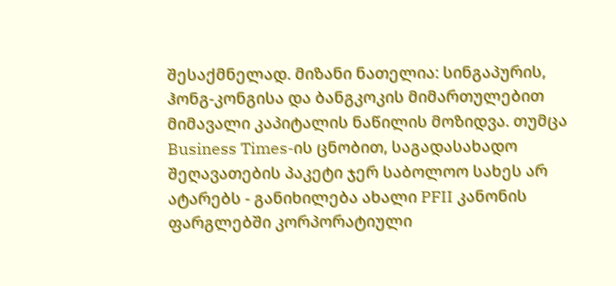შესაქმნელად. მიზანი ნათელია: სინგაპურის, ჰონგ-კონგისა და ბანგკოკის მიმართულებით მიმავალი კაპიტალის ნაწილის მოზიდვა. თუმცა Business Times-ის ცნობით, საგადასახადო შეღავათების პაკეტი ჯერ საბოლოო სახეს არ ატარებს - განიხილება ახალი PFII კანონის ფარგლებში კორპორატიული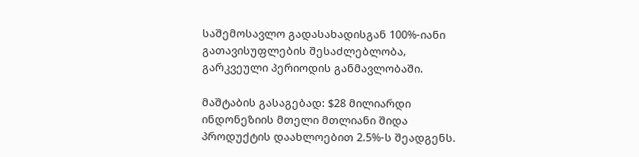საშემოსავლო გადასახადისგან 100%-იანი გათავისუფლების შესაძლებლობა, გარკვეული პერიოდის განმავლობაში.

მაშტაბის გასაგებად: $28 მილიარდი ინდონეზიის მთელი მთლიანი შიდა პროდუქტის დაახლოებით 2.5%-ს შეადგენს.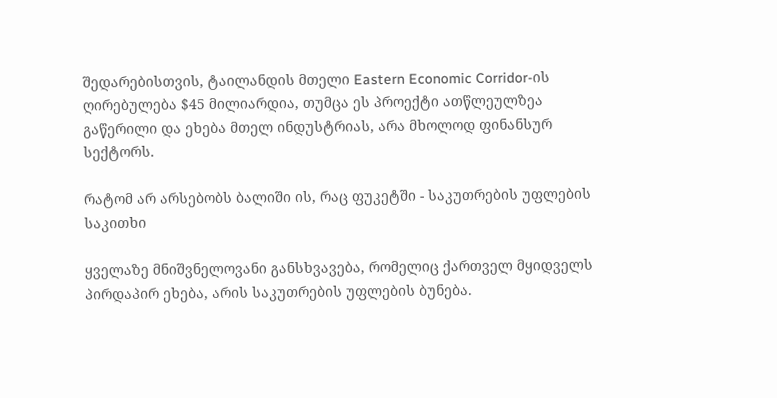შედარებისთვის, ტაილანდის მთელი Eastern Economic Corridor-ის ღირებულება $45 მილიარდია, თუმცა ეს პროექტი ათწლეულზეა გაწერილი და ეხება მთელ ინდუსტრიას, არა მხოლოდ ფინანსურ სექტორს.

რატომ არ არსებობს ბალიში ის, რაც ფუკეტში - საკუთრების უფლების საკითხი

ყველაზე მნიშვნელოვანი განსხვავება, რომელიც ქართველ მყიდველს პირდაპირ ეხება, არის საკუთრების უფლების ბუნება.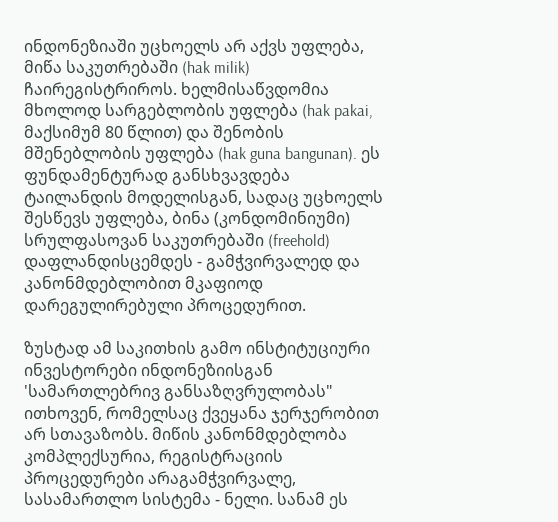ინდონეზიაში უცხოელს არ აქვს უფლება, მიწა საკუთრებაში (hak milik) ჩაირეგისტრიროს. ხელმისაწვდომია მხოლოდ სარგებლობის უფლება (hak pakai, მაქსიმუმ 80 წლით) და შენობის მშენებლობის უფლება (hak guna bangunan). ეს ფუნდამენტურად განსხვავდება ტაილანდის მოდელისგან, სადაც უცხოელს შესწევს უფლება, ბინა (კონდომინიუმი) სრულფასოვან საკუთრებაში (freehold) დაფლანდისცემდეს - გამჭვირვალედ და კანონმდებლობით მკაფიოდ დარეგულირებული პროცედურით.

ზუსტად ამ საკითხის გამო ინსტიტუციური ინვესტორები ინდონეზიისგან 'სამართლებრივ განსაზღვრულობას" ითხოვენ, რომელსაც ქვეყანა ჯერჯერობით არ სთავაზობს. მიწის კანონმდებლობა კომპლექსურია, რეგისტრაციის პროცედურები არაგამჭვირვალე, სასამართლო სისტემა - ნელი. სანამ ეს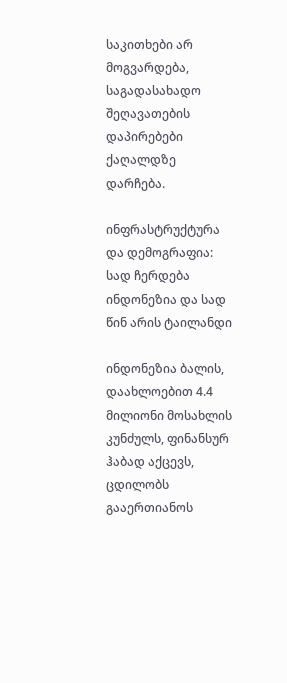საკითხები არ მოგვარდება, საგადასახადო შეღავათების დაპირებები ქაღალდზე დარჩება.

ინფრასტრუქტურა და დემოგრაფია: სად ჩერდება ინდონეზია და სად წინ არის ტაილანდი

ინდონეზია ბალის, დაახლოებით 4.4 მილიონი მოსახლის კუნძულს, ფინანსურ ჰაბად აქცევს, ცდილობს გააერთიანოს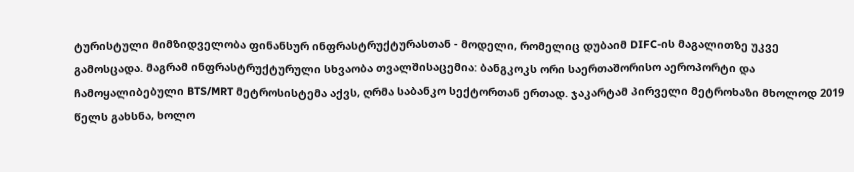ტურისტული მიმზიდველობა ფინანსურ ინფრასტრუქტურასთან - მოდელი, რომელიც დუბაიმ DIFC-ის მაგალითზე უკვე გამოსცადა. მაგრამ ინფრასტრუქტურული სხვაობა თვალშისაცემია: ბანგკოკს ორი საერთაშორისო აეროპორტი და ჩამოყალიბებული BTS/MRT მეტროსისტემა აქვს, ღრმა საბანკო სექტორთან ერთად. ჯაკარტამ პირველი მეტროხაზი მხოლოდ 2019 წელს გახსნა, ხოლო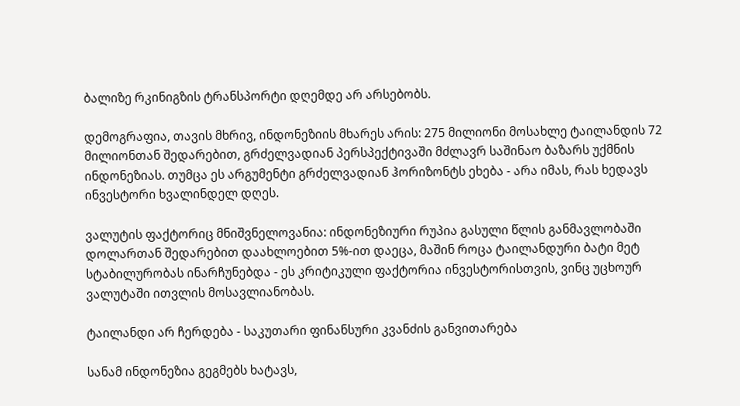ბალიზე რკინიგზის ტრანსპორტი დღემდე არ არსებობს.

დემოგრაფია, თავის მხრივ, ინდონეზიის მხარეს არის: 275 მილიონი მოსახლე ტაილანდის 72 მილიონთან შედარებით, გრძელვადიან პერსპექტივაში მძლავრ საშინაო ბაზარს უქმნის ინდონეზიას. თუმცა ეს არგუმენტი გრძელვადიან ჰორიზონტს ეხება - არა იმას, რას ხედავს ინვესტორი ხვალინდელ დღეს.

ვალუტის ფაქტორიც მნიშვნელოვანია: ინდონეზიური რუპია გასული წლის განმავლობაში დოლართან შედარებით დაახლოებით 5%-ით დაეცა, მაშინ როცა ტაილანდური ბატი მეტ სტაბილურობას ინარჩუნებდა - ეს კრიტიკული ფაქტორია ინვესტორისთვის, ვინც უცხოურ ვალუტაში ითვლის მოსავლიანობას.

ტაილანდი არ ჩერდება - საკუთარი ფინანსური კვანძის განვითარება

სანამ ინდონეზია გეგმებს ხატავს,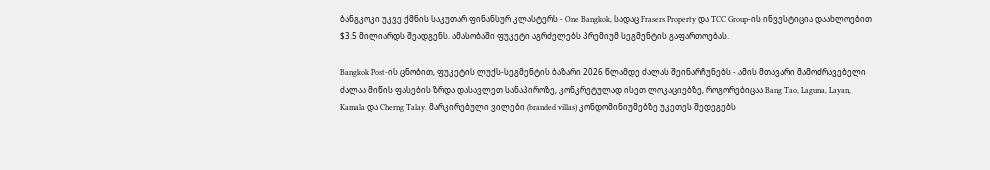ბანგკოკი უკვე ქმნის საკუთარ ფინანსურ კლასტერს - One Bangkok, სადაც Frasers Property და TCC Group-ის ინვესტიცია დაახლოებით $3.5 მილიარდს შეადგენს. ამასობაში ფუკეტი აგრძელებს პრემიუმ სეგმენტის გაფართოებას.

Bangkok Post-ის ცნობით, ფუკეტის ლუქს-სეგმენტის ბაზარი 2026 წლამდე ძალას შეინარჩუნებს - ამის მთავარი მამოძრავებელი ძალაა მიწის ფასების ზრდა დასავლეთ სანაპიროზე, კონკრეტულად ისეთ ლოკაციებზე, როგორებიცაა Bang Tao, Laguna, Layan, Kamala და Cherng Talay. მარკირებული ვილები (branded villas) კონდომინიუმებზე უკეთეს შედეგებს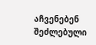აჩვენებენ შეძლებული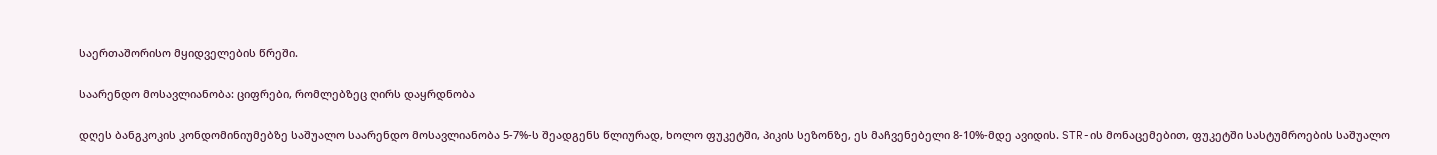საერთაშორისო მყიდველების წრეში.

საარენდო მოსავლიანობა: ციფრები, რომლებზეც ღირს დაყრდნობა

დღეს ბანგკოკის კონდომინიუმებზე საშუალო საარენდო მოსავლიანობა 5-7%-ს შეადგენს წლიურად, ხოლო ფუკეტში, პიკის სეზონზე, ეს მაჩვენებელი 8-10%-მდე ავიდის. STR-ის მონაცემებით, ფუკეტში სასტუმროების საშუალო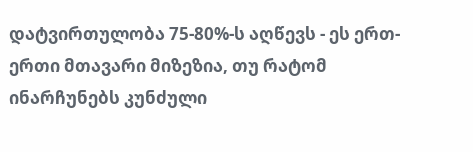დატვირთულობა 75-80%-ს აღწევს - ეს ერთ-ერთი მთავარი მიზეზია, თუ რატომ ინარჩუნებს კუნძული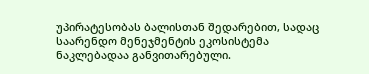უპირატესობას ბალისთან შედარებით, სადაც საარენდო მენეჯმენტის ეკოსისტემა ნაკლებადაა განვითარებული.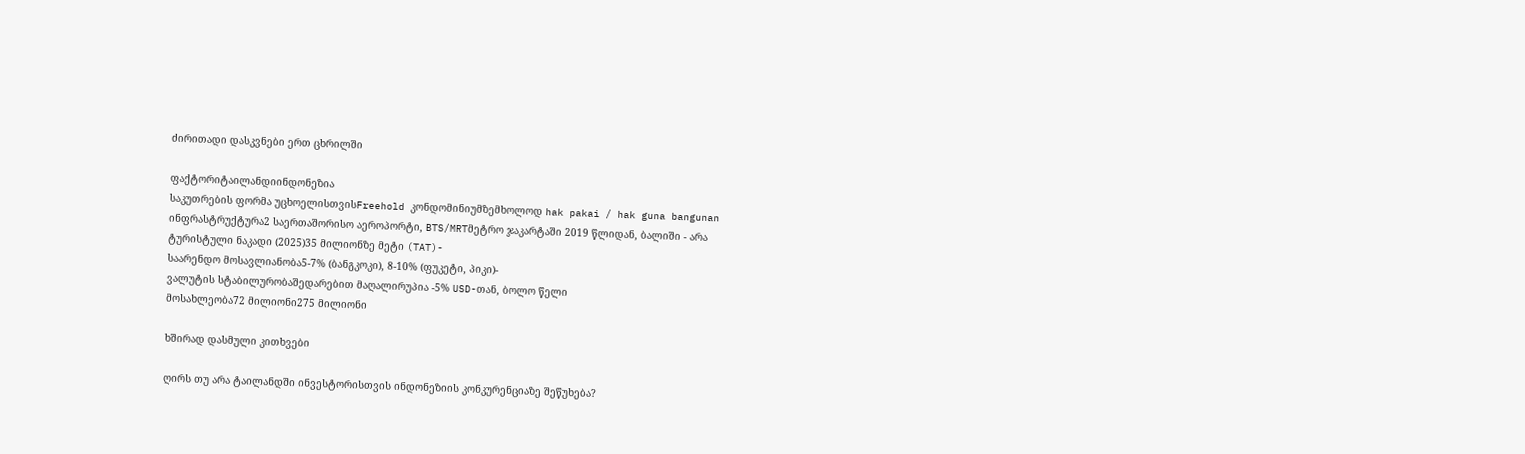ძირითადი დასკვნები ერთ ცხრილში

ფაქტორიტაილანდიინდონეზია
საკუთრების ფორმა უცხოელისთვისFreehold კონდომინიუმზემხოლოდ hak pakai / hak guna bangunan
ინფრასტრუქტურა2 საერთაშორისო აეროპორტი, BTS/MRTმეტრო ჯაკარტაში 2019 წლიდან, ბალიში - არა
ტურისტული ნაკადი (2025)35 მილიონზე მეტი (TAT)-
საარენდო მოსავლიანობა5-7% (ბანგკოკი), 8-10% (ფუკეტი, პიკი)-
ვალუტის სტაბილურობაშედარებით მაღალირუპია -5% USD-თან, ბოლო წელი
მოსახლეობა72 მილიონი275 მილიონი

ხშირად დასმული კითხვები

ღირს თუ არა ტაილანდში ინვესტორისთვის ინდონეზიის კონკურენციაზე შეწუხება?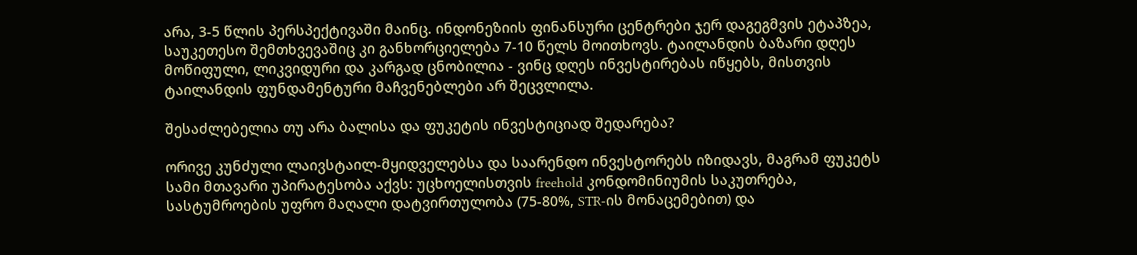არა, 3-5 წლის პერსპექტივაში მაინც. ინდონეზიის ფინანსური ცენტრები ჯერ დაგეგმვის ეტაპზეა, საუკეთესო შემთხვევაშიც კი განხორციელება 7-10 წელს მოითხოვს. ტაილანდის ბაზარი დღეს მოწიფული, ლიკვიდური და კარგად ცნობილია - ვინც დღეს ინვესტირებას იწყებს, მისთვის ტაილანდის ფუნდამენტური მაჩვენებლები არ შეცვლილა.

შესაძლებელია თუ არა ბალისა და ფუკეტის ინვესტიციად შედარება?

ორივე კუნძული ლაივსტაილ-მყიდველებსა და საარენდო ინვესტორებს იზიდავს, მაგრამ ფუკეტს სამი მთავარი უპირატესობა აქვს: უცხოელისთვის freehold კონდომინიუმის საკუთრება, სასტუმროების უფრო მაღალი დატვირთულობა (75-80%, STR-ის მონაცემებით) და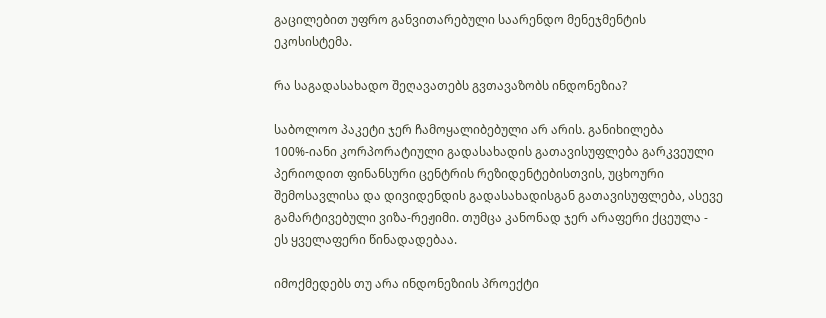გაცილებით უფრო განვითარებული საარენდო მენეჯმენტის ეკოსისტემა.

რა საგადასახადო შეღავათებს გვთავაზობს ინდონეზია?

საბოლოო პაკეტი ჯერ ჩამოყალიბებული არ არის. განიხილება 100%-იანი კორპორატიული გადასახადის გათავისუფლება გარკვეული პერიოდით ფინანსური ცენტრის რეზიდენტებისთვის, უცხოური შემოსავლისა და დივიდენდის გადასახადისგან გათავისუფლება, ასევე გამარტივებული ვიზა-რეჟიმი. თუმცა კანონად ჯერ არაფერი ქცეულა - ეს ყველაფერი წინადადებაა.

იმოქმედებს თუ არა ინდონეზიის პროექტი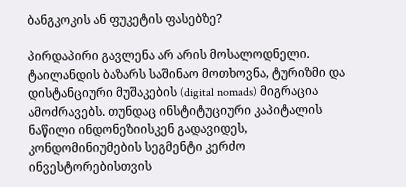ბანგკოკის ან ფუკეტის ფასებზე?

პირდაპირი გავლენა არ არის მოსალოდნელი. ტაილანდის ბაზარს საშინაო მოთხოვნა, ტურიზმი და დისტანციური მუშაკების (digital nomads) მიგრაცია ამოძრავებს. თუნდაც ინსტიტუციური კაპიტალის ნაწილი ინდონეზიისკენ გადავიდეს, კონდომინიუმების სეგმენტი კერძო ინვესტორებისთვის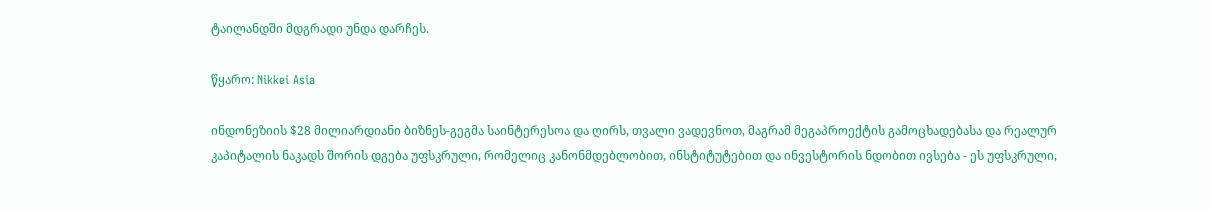ტაილანდში მდგრადი უნდა დარჩეს.

წყარო: Nikkei Asia

ინდონეზიის $28 მილიარდიანი ბიზნეს-გეგმა საინტერესოა და ღირს, თვალი ვადევნოთ, მაგრამ მეგაპროექტის გამოცხადებასა და რეალურ კაპიტალის ნაკადს შორის დგება უფსკრული, რომელიც კანონმდებლობით, ინსტიტუტებით და ინვესტორის ნდობით ივსება - ეს უფსკრული,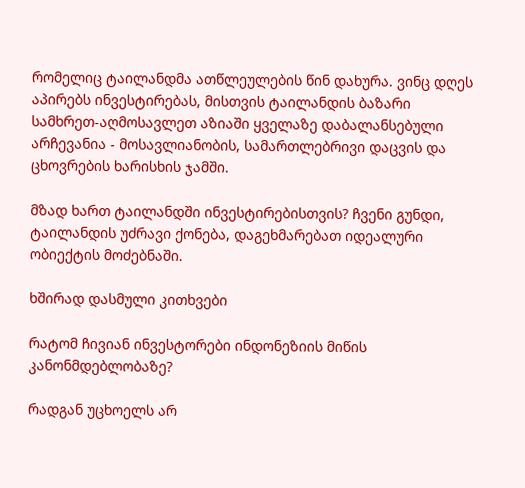რომელიც ტაილანდმა ათწლეულების წინ დახურა. ვინც დღეს აპირებს ინვესტირებას, მისთვის ტაილანდის ბაზარი სამხრეთ-აღმოსავლეთ აზიაში ყველაზე დაბალანსებული არჩევანია - მოსავლიანობის, სამართლებრივი დაცვის და ცხოვრების ხარისხის ჯამში.

მზად ხართ ტაილანდში ინვესტირებისთვის? ჩვენი გუნდი, ტაილანდის უძრავი ქონება, დაგეხმარებათ იდეალური ობიექტის მოძებნაში.

ხშირად დასმული კითხვები

რატომ ჩივიან ინვესტორები ინდონეზიის მიწის კანონმდებლობაზე?

რადგან უცხოელს არ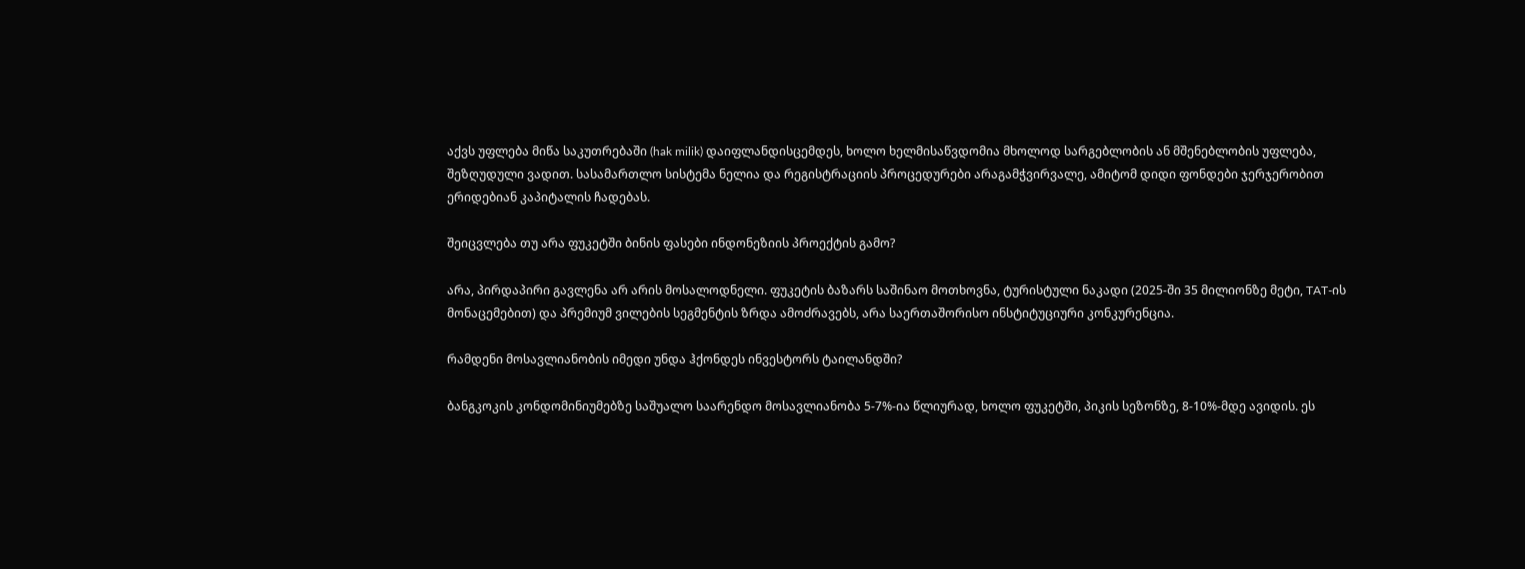აქვს უფლება მიწა საკუთრებაში (hak milik) დაიფლანდისცემდეს, ხოლო ხელმისაწვდომია მხოლოდ სარგებლობის ან მშენებლობის უფლება, შეზღუდული ვადით. სასამართლო სისტემა ნელია და რეგისტრაციის პროცედურები არაგამჭვირვალე, ამიტომ დიდი ფონდები ჯერჯერობით ერიდებიან კაპიტალის ჩადებას.

შეიცვლება თუ არა ფუკეტში ბინის ფასები ინდონეზიის პროექტის გამო?

არა, პირდაპირი გავლენა არ არის მოსალოდნელი. ფუკეტის ბაზარს საშინაო მოთხოვნა, ტურისტული ნაკადი (2025-ში 35 მილიონზე მეტი, TAT-ის მონაცემებით) და პრემიუმ ვილების სეგმენტის ზრდა ამოძრავებს, არა საერთაშორისო ინსტიტუციური კონკურენცია.

რამდენი მოსავლიანობის იმედი უნდა ჰქონდეს ინვესტორს ტაილანდში?

ბანგკოკის კონდომინიუმებზე საშუალო საარენდო მოსავლიანობა 5-7%-ია წლიურად, ხოლო ფუკეტში, პიკის სეზონზე, 8-10%-მდე ავიდის. ეს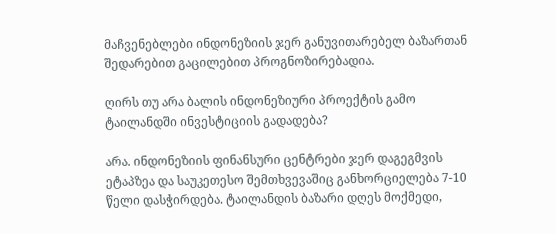მაჩვენებლები ინდონეზიის ჯერ განუვითარებელ ბაზართან შედარებით გაცილებით პროგნოზირებადია.

ღირს თუ არა ბალის ინდონეზიური პროექტის გამო ტაილანდში ინვესტიციის გადადება?

არა. ინდონეზიის ფინანსური ცენტრები ჯერ დაგეგმვის ეტაპზეა და საუკეთესო შემთხვევაშიც განხორციელება 7-10 წელი დასჭირდება. ტაილანდის ბაზარი დღეს მოქმედი,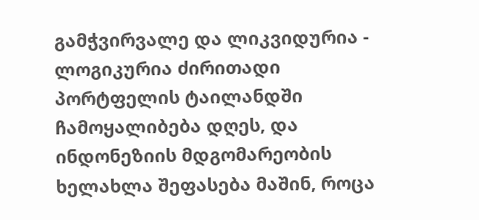გამჭვირვალე და ლიკვიდურია - ლოგიკურია ძირითადი პორტფელის ტაილანდში ჩამოყალიბება დღეს, და ინდონეზიის მდგომარეობის ხელახლა შეფასება მაშინ, როცა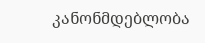კანონმდებლობა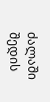ძალაში შედის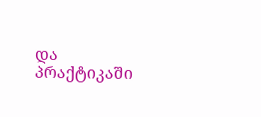და პრაქტიკაში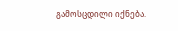გამოსცდილი იქნება.